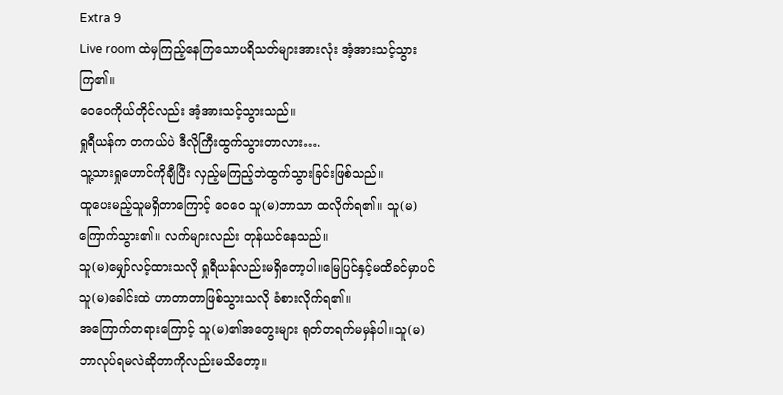Extra 9
Live room ထဲမှကြည့်နေကြသောပရိသတ်များအားလုံး အံ့အားသင့်သွားကြ၏။
ဝေဝေကိုယ်တိုင်လည်း အံ့အားသင့်သွားသည်။
ရှုရီယန်က တကယ်ပဲ ဒီလိုကြီးထွက်သွားတာလား….
သူ့သားရှုဟောင်ကိုချီပြီး လှည့်မကြည့်ဘဲထွက်သွားခြင်းဖြစ်သည်။
ထူပေးမည့်သူမရှိတာကြောင့် ဝေဝေ သူ(မ)ဘာသာ ထလိုက်ရ၏။ သူ(မ)ကြောက်သွား၏။ လက်များလည်း တုန်ယင်နေသည်။
သူ(မ)မျှော်လင့်ထားသလို ရှုရီယန်လည်းမရှိတော့ပါ။မြေပြင်နှင့်မထိခင်မှာပင် သူ(မ)ခေါင်းထဲ ဟာတာတာဖြစ်သွားသလို ခံစားလိုက်ရ၏။
အကြောက်တရားကြောင့် သူ(မ)၏အတွေးများ ရုတ်တရက်မမှန်ပါ။သူ(မ) ဘာလုပ်ရမလဲဆိုတာကိုလည်းမသိတော့။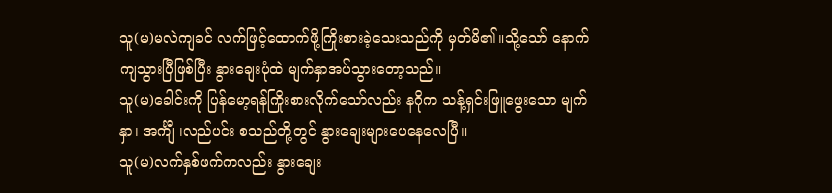သူ(မ)မလဲကျခင် လက်ဖြင့်ထောက်ဖို့ကြိုးစားခဲ့သေးသည်ကို မှတ်မိ၏။သို့သော် နောက်ကျသွားပြီဖြစ်ပြီး နွားချေးပုံထဲ မျက်နှာအပ်သွားတော့သည်။
သူ(မ)ခေါင်းကို ပြန်မော့ရန်ကြိုးစားလိုက်သော်လည်း နဂိုက သန့်ရှင်းဖြူဖွေးသော မျက်နှာ၊ အင်္ကျီ ၊လည်ပင်း စသည်တို့တွင် နွားချေးများပေနေလေပြီ။
သူ(မ)လက်နှစ်ဖက်ကလည်း နွားချေး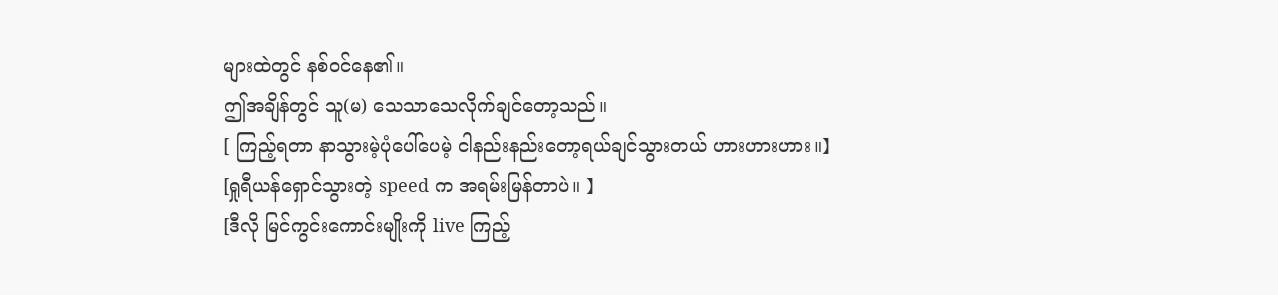များထဲတွင် နစ်ဝင်နေ၏။
ဤအချိန်တွင် သူ(မ) သေသာသေလိုက်ချင်တော့သည်။
[ ကြည့်ရတာ နာသွားမဲ့ပုံပေါ်ပေမဲ့ ငါနည်းနည်းတော့ရယ်ချင်သွားတယ် ဟားဟားဟား။】
[ရှုရီယန်ရှောင်သွားတဲ့ speed က အရမ်းမြန်တာပဲ။ 】
[ဒီလို မြင်ကွင်းကောင်းမျိုးကို live ကြည့်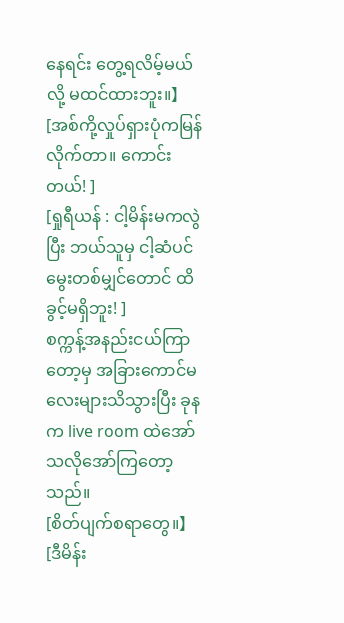နေရင်း တွေ့ရလိမ့်မယ်လို့ မထင်ထားဘူး။】
[အစ်ကို့လှုပ်ရှားပုံကမြန်လိုက်တာ။ ကောင်းတယ်! ]
[ရှုရီယန် : ငါ့မိန်းမကလွဲပြီး ဘယ်သူမှ ငါ့ဆံပင်မွေးတစ်မျှင်တောင် ထိခွင့်မရှိဘူး! ]
စက္ကန့်အနည်းငယ်ကြာတော့မှ အခြားကောင်မလေးများသိသွားပြီး ခုနက live room ထဲအော်သလိုအော်ကြတော့သည်။
[စိတ်ပျက်စရာတွေ။】
[ဒီမိန်း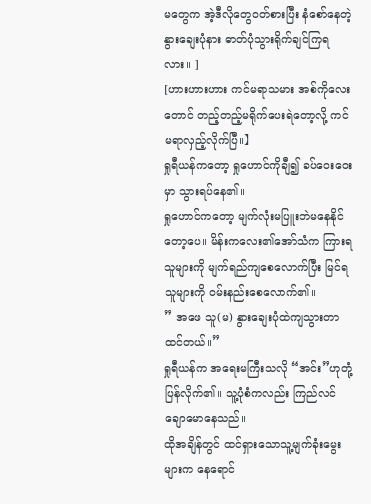မတွေက အဲ့ဒီလိုတွေဝတ်စားပြီး နံစော်နေတဲ့နွားချေးပုံနား ဓာတ်ပုံသွားရိုက်ချင်ကြရလား။ ]
[ဟားဟားဟား ကင်မရာသမား အစ်ကိုလေးတောင် တည့်တည့်မရိုက်ပေးရဲတော့လို့ ကင်မရာလှည့်လိုက်ပြီ။】
ရှုရီယန်ကတော့ ရှုဟောင်ကိုချီ၍ ခပ်ဝေးဝေးမှာ သွားရပ်နေ၏။
ရှုဟောင်ကတော့ မျက်လုံးမပြူးဘဲမနေနိုင်တော့ပေ။ မိန်းကလေး၏အော်သံက ကြားရသူများကို မျက်ရည်ကျစေလောက်ပြီး မြင်ရသူများကို ဝမ်းနည်းစေလောက်၏။
” အဖေ သူ(မ) နွားချေးပုံထဲကျသွားတာထင်တယ်။”
ရှုရီယန်က အရေးမကြီးသလို “အင်း”ဟုတုံ့ပြန်လိုက်၏။ သူ့ပုံစံကလည်း ကြည်လင်ချောမောနေသည်။
ထိုအချိန်တွင် ထင်ရှားသောသူ့မျက်ခုံးမွေးများက နေရောင်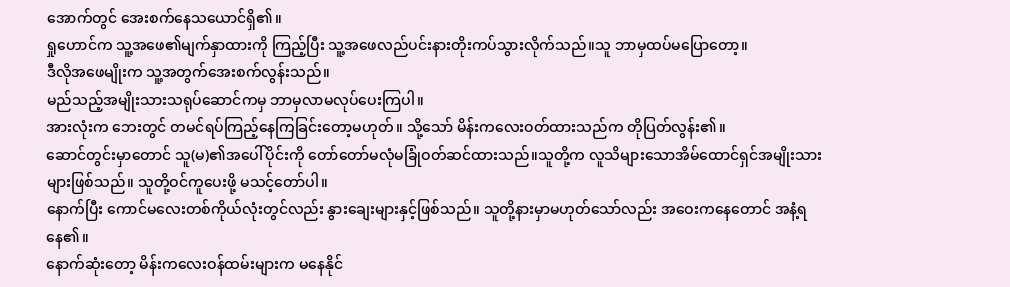အောက်တွင် အေးစက်နေသယောင်ရှိ၏။
ရှုဟောင်က သူ့အဖေ၏မျက်နှာထားကို ကြည့်ပြီး သူ့အဖေလည်ပင်းနားတိုးကပ်သွားလိုက်သည်။သူ ဘာမှထပ်မပြောတော့။
ဒီလိုအဖေမျိုးက သူ့အတွက်အေးစက်လွန်းသည်။
မည်သည့်အမျိုးသားသရုပ်ဆောင်ကမှ ဘာမှလာမလုပ်ပေးကြပါ။
အားလုံးက ဘေးတွင် တမင်ရပ်ကြည့်နေကြခြင်းတော့မဟုတ်။ သို့သော် မိန်းကလေးဝတ်ထားသည်က တိုပြတ်လွန်း၏။
ဆောင်တွင်းမှာတောင် သူ(မ)၏အပေါ်ပိုင်းကို တော်တော်မလုံမခြုံဝတ်ဆင်ထားသည်။သူတို့က လူသိများသောအိမ်ထောင်ရှင်အမျိုးသားများဖြစ်သည်။ သူတို့ဝင်ကူပေးဖို့ မသင့်တော်ပါ။
နောက်ပြီး ကောင်မလေးတစ်ကိုယ်လုံးတွင်လည်း နွားချေးများနှင့်ဖြစ်သည်။ သူတို့နားမှာမဟုတ်သော်လည်း အဝေးကနေတောင် အနံ့ရနေ၏။
နောက်ဆုံးတော့ မိန်းကလေးဝန်ထမ်းများက မနေနိုင်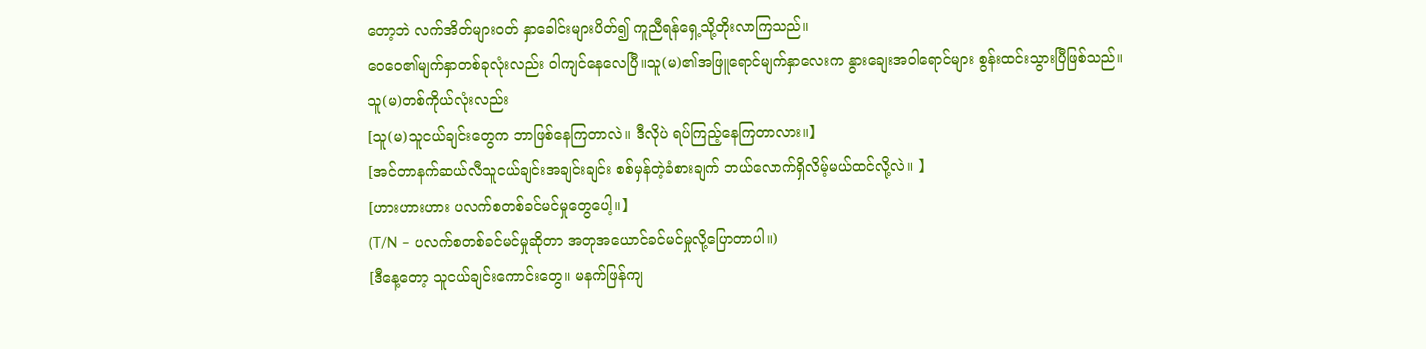တော့ဘဲ လက်အိတ်များဝတ် နှာခေါင်းများပိတ်၍ ကူညီရန်ရှေ့သို့တိုးလာကြသည်။
ဝေဝေ၏မျက်နှာတစ်ခုလုံးလည်း ဝါကျင်နေလေပြီ။သူ(မ)၏အဖြူရောင်မျက်နှာလေးက နွားချေးအဝါရောင်များ စွန်းထင်းသွားပြီဖြစ်သည်။
သူ(မ)တစ်ကိုယ်လုံးလည်း
[သူ(မ)သူငယ်ချင်းတွေက ဘာဖြစ်နေကြတာလဲ။ ဒီလိုပဲ ရပ်ကြည့်နေကြတာလား။】
[အင်တာနက်ဆယ်လီသူငယ်ချင်းအချင်းချင်း စစ်မှန်တဲ့ခံစားချက် ဘယ်လောက်ရှိလိမ့်မယ်ထင်လို့လဲ။ 】
[ဟားဟားဟား ပလက်စတစ်ခင်မင်မှုတွေပေါ့။】
(T/N – ပလက်စတစ်ခင်မင်မှုဆိုတာ အတုအယောင်ခင်မင်မှုလို့ပြောတာပါ။)
[ဒီနေ့တော့ သူငယ်ချင်းကောင်းတွေ။ မနက်ဖြန်ကျ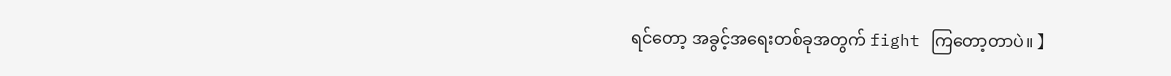ရင်တော့ အခွင့်အရေးတစ်ခုအတွက် fight ကြတော့တာပဲ။ 】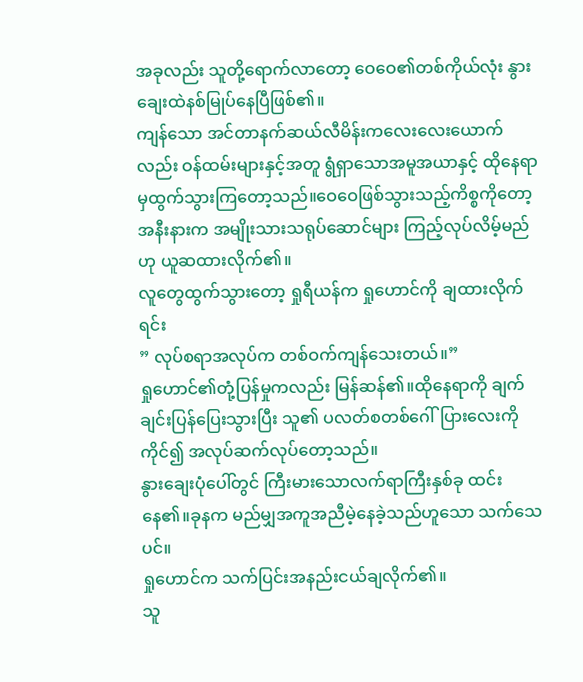အခုလည်း သူတို့ရောက်လာတော့ ဝေဝေ၏တစ်ကိုယ်လုံး နွားချေးထဲနစ်မြုပ်နေပြီဖြစ်၏။
ကျန်သော အင်တာနက်ဆယ်လီမိန်းကလေးလေးယောက်လည်း ဝန်ထမ်းများနှင့်အတူ ရွံရှာသောအမူအယာနှင့် ထိုနေရာမှထွက်သွားကြတော့သည်။ဝေဝေဖြစ်သွားသည့်ကိစ္စကိုတော့ အနီးနားက အမျိုးသားသရုပ်ဆောင်များ ကြည့်လုပ်လိမ့်မည်ဟု ယူဆထားလိုက်၏။
လူတွေထွက်သွားတော့ ရှုရီယန်က ရှုဟောင်ကို ချထားလိုက်ရင်း
” လုပ်စရာအလုပ်က တစ်ဝက်ကျန်သေးတယ်။”
ရှုဟောင်၏တုံ့ပြန်မှုကလည်း မြန်ဆန်၏။ထိုနေရာကို ချက်ချင်းပြန်ပြေးသွားပြီး သူ၏ ပလတ်စတစ်ဂေါ်ပြားလေးကိုကိုင်၍ အလုပ်ဆက်လုပ်တော့သည်။
နွားချေးပုံပေါ်တွင် ကြီးမားသောလက်ရာကြီးနှစ်ခု ထင်းနေ၏။ခုနက မည်မျှအကူအညီမဲ့နေခဲ့သည်ဟူသော သက်သေပင်။
ရှုဟောင်က သက်ပြင်းအနည်းငယ်ချလိုက်၏။
သူ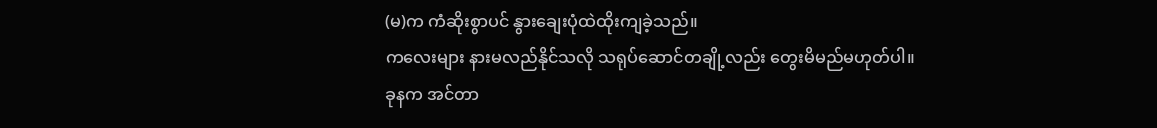(မ)က ကံဆိုးစွာပင် နွားချေးပုံထဲထိုးကျခဲ့သည်။
ကလေးများ နားမလည်နိုင်သလို သရုပ်ဆောင်တချို့လည်း တွေးမိမည်မဟုတ်ပါ။
ခုနက အင်တာ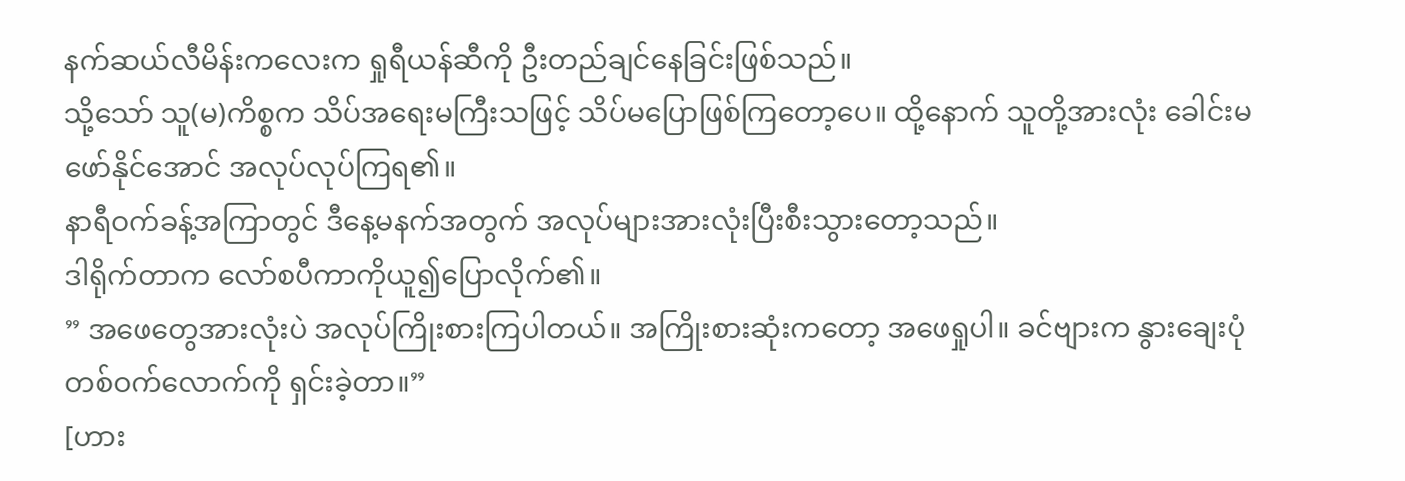နက်ဆယ်လီမိန်းကလေးက ရှုရီယန်ဆီကို ဦးတည်ချင်နေခြင်းဖြစ်သည်။
သို့သော် သူ(မ)ကိစ္စက သိပ်အရေးမကြီးသဖြင့် သိပ်မပြောဖြစ်ကြတော့ပေ။ ထို့နောက် သူတို့အားလုံး ခေါင်းမဖော်နိုင်အောင် အလုပ်လုပ်ကြရ၏။
နာရီဝက်ခန့်အကြာတွင် ဒီနေ့မနက်အတွက် အလုပ်များအားလုံးပြီးစီးသွားတော့သည်။
ဒါရိုက်တာက လော်စပီကာကိုယူ၍ပြောလိုက်၏။
” အဖေတွေအားလုံးပဲ အလုပ်ကြိုးစားကြပါတယ်။ အကြိုးစားဆုံးကတော့ အဖေရှုပါ။ ခင်ဗျားက နွားချေးပုံတစ်ဝက်လောက်ကို ရှင်းခဲ့တာ။”
[ဟား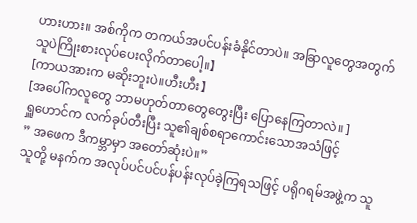ဟားဟား။ အစ်ကိုက တကယ်အပင်ပန်းခံနိုင်တာပဲ။ အခြာလူတွေအတွက် သူပဲကြိုးစားလုပ်ပေးလိုက်တာပေါ့။】
[ကာယအားက မဆိုးဘူးပဲ။ဟီးဟီး】
[အပေါ်ကလူတွေ ဘာမဟုတ်တာတွေတွေးပြီး ပြောနေကြတာလဲ။ ]
ရှူဟောင်က လက်ခုပ်တီးပြီး သူ၏ချစ်စရာကောင်းသောအသံဖြင့်
” အဖေက ဒီကမ္ဘာမှာ အတော်ဆုံးပဲ။”
သူတို့ မနက်က အလုပ်ပင်ပင်ပန်ပန်းလုပ်ခဲ့ကြရသဖြင့် ပရိုဂရမ်အဖွဲ့က သူ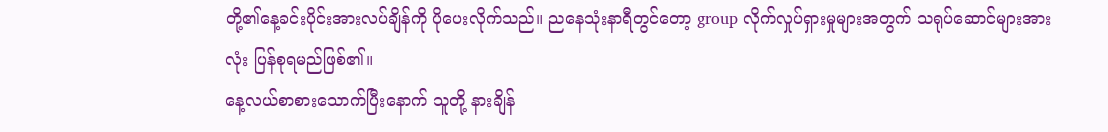တို့၏နေ့ခင်းပိုင်းအားလပ်ချိန်ကို ပိုပေးလိုက်သည်။ ညနေသုံးနာရီတွင်တော့ group လိုက်လှုပ်ရှားမှုများအတွက် သရုပ်ဆောင်များအားလုံး ပြန်စုရမည်ဖြစ်၏။
နေ့လယ်စာစားသောက်ပြီးနောက် သူတို့ နားချိန်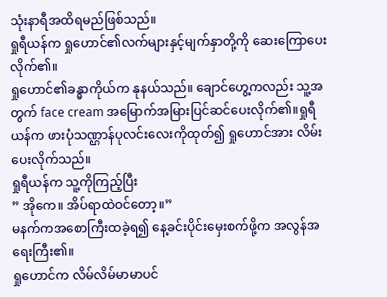သုံးနာရီအထိရမည်ဖြစ်သည်။
ရှုရီယန်က ရှုဟောင်၏လက်များနှင့်မျက်နှာတို့ကို ဆေးကြောပေးလိုက်၏။
ရှုဟောင်၏ခန္ဓာကိုယ်က နုနယ်သည်။ ချောင်ဟွေ့ကလည်း သူ့အတွက် face cream အမြောက်အမြားပြင်ဆင်ပေးလိုက်၏။ရှုရီယန်က ဖားပုံသဏ္ဌာန်ပုလင်းလေးကိုထုတ်၍ ရှုဟောင်အား လိမ်းပေးလိုက်သည်။
ရှုရီယန်က သူ့ကိုကြည့်ပြီး
” အိုကေ။ အိပ်ရာထဲဝင်တော့။”
မနက်ကအစောကြီးထခဲ့ရ၍ နေ့ခင်းပိုင်းမှေးစက်ဖို့က အလွန်အရေးကြီး၏။
ရှုဟောင်က လိမ်လိမ်မာမာပင်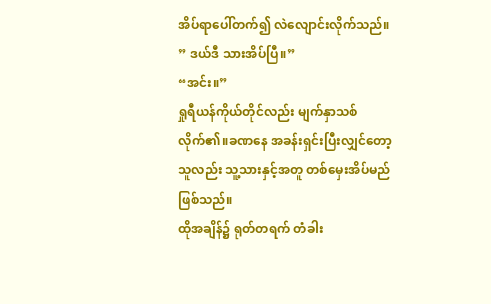အိပ်ရာပေါ်တက်၍ လဲလျောင်းလိုက်သည်။
” ဒယ်ဒီ သားအိပ်ပြီ။”
“အင်း။”
ရှုရီယန်ကိုယ်တိုင်လည်း မျက်နှာသစ်လိုက်၏။ခဏနေ အခန်းရှင်းပြီးလျှင်တော့ သူလည်း သူ့သားနှင့်အတူ တစ်မှေးအိပ်မည်ဖြစ်သည်။
ထိုအချိန်၌ ရုတ်တရက် တံခါး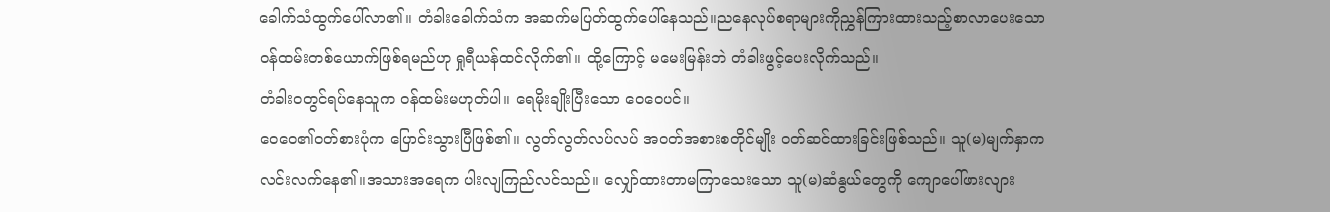ခေါက်သံထွက်ပေါ်လာ၏။ တံခါးခေါက်သံက အဆက်မပြတ်ထွက်ပေါ်နေသည်။ညနေလုပ်စရာများကိုညွှန်ကြားထားသည့်စာလာပေးသော ဝန်ထမ်းတစ်ယောက်ဖြစ်ရမည်ဟု ရှုရီယန်ထင်လိုက်၏။ ထို့ကြောင့် မမေးမြန်းဘဲ တံခါးဖွင့်ပေးလိုက်သည်။
တံခါးဝတွင်ရပ်နေသူက ဝန်ထမ်းမဟုတ်ပါ။ ရေမိုးချိုးပြီးသော ဝေဝေပင်။
ဝေဝေ၏ဝတ်စားပုံက ပြောင်းသွားပြီဖြစ်၏။ လွတ်လွတ်လပ်လပ် အဝတ်အစားစတိုင်မျိုး ဝတ်ဆင်ထားခြင်းဖြစ်သည်။ သူ(မ)မျက်နှာက လင်းလက်နေ၏။အသားအရေက ပါးလျကြည်လင်သည်။ လျှော်ထားတာမကြာသေးသော သူ(မ)ဆံနွယ်တွေကို ကျောပေါ်ဖားလျား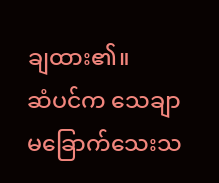ချထား၏။
ဆံပင်က သေချာမခြောက်သေးသ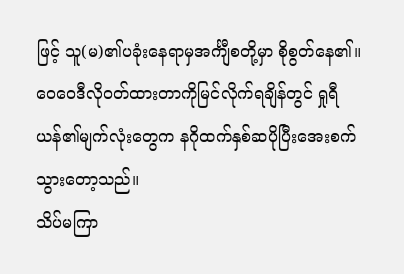ဖြင့် သူ(မ)၏ပခုံးနေရာမှအင်္ကျီစတို့မှာ စိုစွတ်နေ၏။
ဝေဝေဒီလိုဝတ်ထားတာကိုမြင်လိုက်ရချိန်တွင် ရှုရီယန်၏မျက်လုံးတွေက နဂိုထက်နှစ်ဆပိုပြီးအေးစက်သွားတော့သည်။
သိပ်မကြာ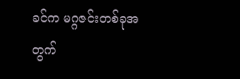ခင်က မဂ္ဂဇင်းတစ်ခုအတွက်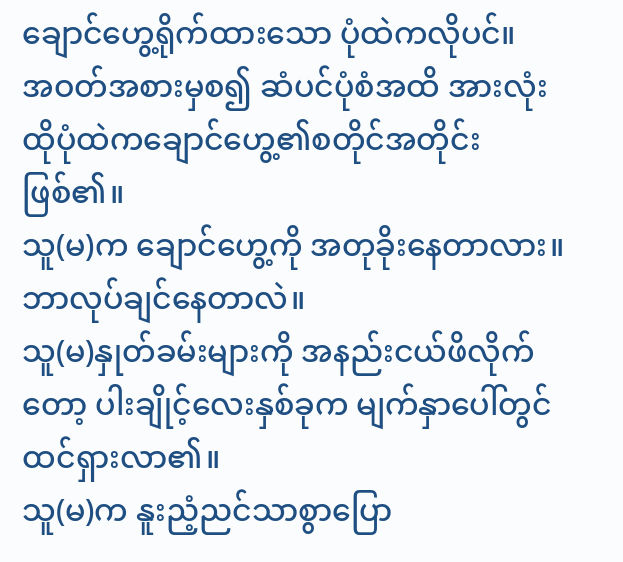ချောင်ဟွေ့ရိုက်ထားသော ပုံထဲကလိုပင်။
အဝတ်အစားမှစ၍ ဆံပင်ပုံစံအထိ အားလုံး ထိုပုံထဲကချောင်ဟွေ့၏စတိုင်အတိုင်းဖြစ်၏။
သူ(မ)က ချောင်ဟွေ့ကို အတုခိုးနေတာလား။ ဘာလုပ်ချင်နေတာလဲ။
သူ(မ)နှုတ်ခမ်းများကို အနည်းငယ်ဖိလိုက်တော့ ပါးချိုင့်လေးနှစ်ခုက မျက်နှာပေါ်တွင်ထင်ရှားလာ၏။
သူ(မ)က နူးညံ့ညင်သာစွာပြော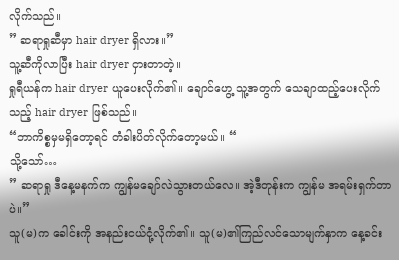လိုက်သည်။
” ဆရာရှုဆီမှာ hair dryer ရှိလား။”
သူ့ဆီကိုလာပြီး hair dryer ငှားတာတဲ့။
ရှုရီယန်က hair dryer ယူပေးလိုက်၏။ ချောင်ဟွေ့ သူ့အတွက် သေချာထည့်ပေးလိုက်သည့် hair dryer ဖြစ်သည်။
“ဘာကိစ္စမှမရှိတော့ရင် တံခါးပိတ်လိုက်တော့မယ်။ “
သို့သော်…
” ဆရာရှု ဒီနေ့မနက်က ကျွန်မချော်လဲသွားတယ်လေ။ အဲ့ဒီတုန်းက ကျွန်မ အရမ်းရှက်တာပဲ။”
သူ(မ)က ခေါင်းကို အနည်းငယ်ငုံ့လိုက်၏။ သူ(မ)၏ကြည်လင်သောမျက်နှာက နေ့ခင်း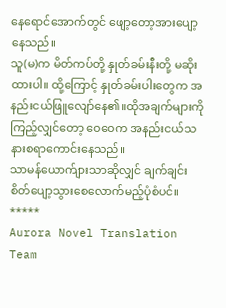နေရောင်အောက်တွင် ဖျော့တော့အားပျော့နေသည်။
သူ(မ)က မိတ်ကပ်တို့ နှုတ်ခမ်းနီးတို့ မဆိုးထားပါ။ ထို့ကြောင့် နှုတ်ခမ်းပါးတွေက အနည်းငယ်ဖြူလျော်နေ၏။ထိုအချက်များကိုကြည့်လျှင်တော့ ဝေဝေက အနည်းငယ်သနားစရာကောင်းနေသည်။
သာမန်ယောက်ျားသာဆိုလျှင် ချက်ချင်း စိတ်ပျော့သွားစေလောက်မည့်ပုံစံပင်။
*****
Aurora Novel Translation Team